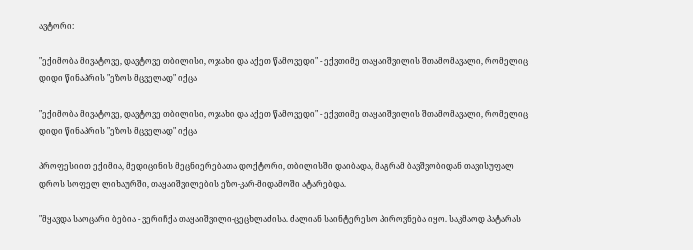ავტორი:

"ექიმობა მივატოვე, დავტოვე თბილისი, ოჯახი და აქეთ წამოვედი" - ექვთიმე თაყაიშვილის შთამომავალი, რომელიც დიდი წინაპრის "ეზოს მცველად" იქცა

"ექიმობა მივატოვე, დავტოვე თბილისი, ოჯახი და აქეთ წამოვედი" - ექვთიმე თაყაიშვილის შთამომავალი, რომელიც დიდი წინაპრის "ეზოს მცველად" იქცა

პროფესიით ექიმია, მედიცინის მეცნიერებათა დოქტორი, თბილისში დაიბადა, მაგრამ ბავშვობიდან თავისუფალ დროს სოფელ ლიხაურში, თაყაიშვილების ეზო-კარ-მიდამოში ატარებდა.

"მყავდა საოცარი ბებია - ვერიჩქა თაყაიშვილი-ცეცხლაძისა. ძალიან საინტერესო პიროვნება იყო. საკმაოდ პატარას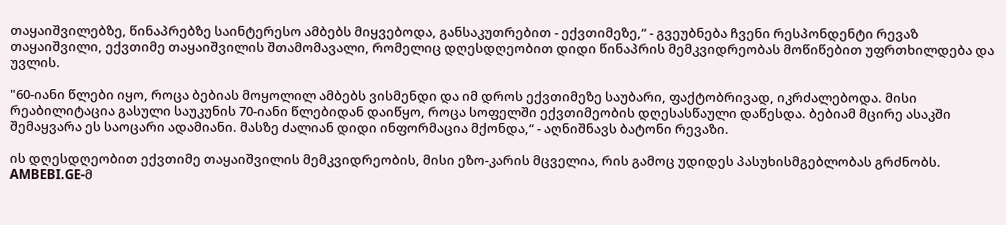თაყაიშვილებზე, წინაპრებზე საინტერესო ამბებს მიყვებოდა, განსაკუთრებით - ექვთიმეზე,“ - გვეუბნება ჩვენი რესპონდენტი რევაზ თაყაიშვილი, ექვთიმე თაყაიშვილის შთამომავალი, რომელიც დღესდღეობით დიდი წინაპრის მემკვიდრეობას მოწიწებით უფრთხილდება და უვლის.

"60-იანი წლები იყო, როცა ბებიას მოყოლილ ამბებს ვისმენდი და იმ დროს ექვთიმეზე საუბარი, ფაქტობრივად, იკრძალებოდა. მისი რეაბილიტაცია გასული საუკუნის 70-იანი წლებიდან დაიწყო, როცა სოფელში ექვთიმეობის დღესასწაული დაწესდა. ბებიამ მცირე ასაკში შემაყვარა ეს საოცარი ადამიანი. მასზე ძალიან დიდი ინფორმაცია მქონდა,“ - აღნიშნავს ბატონი რევაზი.

ის დღესდღეობით ექვთიმე თაყაიშვილის მემკვიდრეობის, მისი ეზო-კარის მცველია, რის გამოც უდიდეს პასუხისმგებლობას გრძნობს. AMBEBI.GE-მ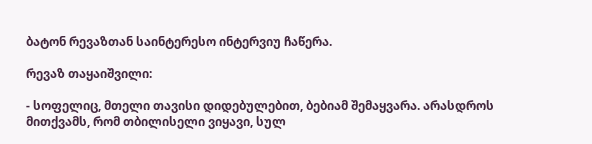ბატონ რევაზთან საინტერესო ინტერვიუ ჩაწერა.

რევაზ თაყაიშვილი:

- სოფელიც, მთელი თავისი დიდებულებით, ბებიამ შემაყვარა. არასდროს მითქვამს, რომ თბილისელი ვიყავი, სულ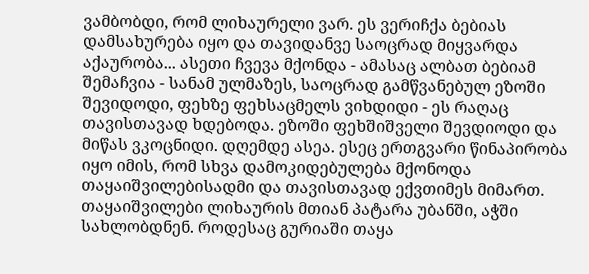ვამბობდი, რომ ლიხაურელი ვარ. ეს ვერიჩქა ბებიას დამსახურება იყო და თავიდანვე საოცრად მიყვარდა აქაურობა... ასეთი ჩვევა მქონდა - ამასაც ალბათ ბებიამ შემაჩვია - სანამ ულმაზეს, საოცრად გამწვანებულ ეზოში შევიდოდი, ფეხზე ფეხსაცმელს ვიხდიდი - ეს რაღაც თავისთავად ხდებოდა. ეზოში ფეხშიშველი შევდიოდი და მიწას ვკოცნიდი. დღემდე ასეა. ესეც ერთგვარი წინაპირობა იყო იმის, რომ სხვა დამოკიდებულება მქონოდა თაყაიშვილებისადმი და თავისთავად ექვთიმეს მიმართ. თაყაიშვილები ლიხაურის მთიან პატარა უბანში, აჭში სახლობდნენ. როდესაც გურიაში თაყა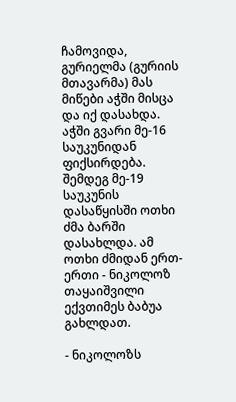ჩამოვიდა, გურიელმა (გურიის მთავარმა) მას მიწები აჭში მისცა და იქ დასახდა. აჭში გვარი მე-16 საუკუნიდან ფიქსირდება. შემდეგ მე-19 საუკუნის დასაწყისში ოთხი ძმა ბარში დასახლდა. ამ ოთხი ძმიდან ერთ-ერთი - ნიკოლოზ თაყაიშვილი ექვთიმეს ბაბუა გახლდათ.

- ნიკოლოზს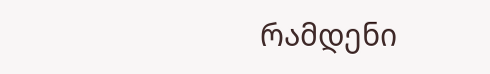რამდენი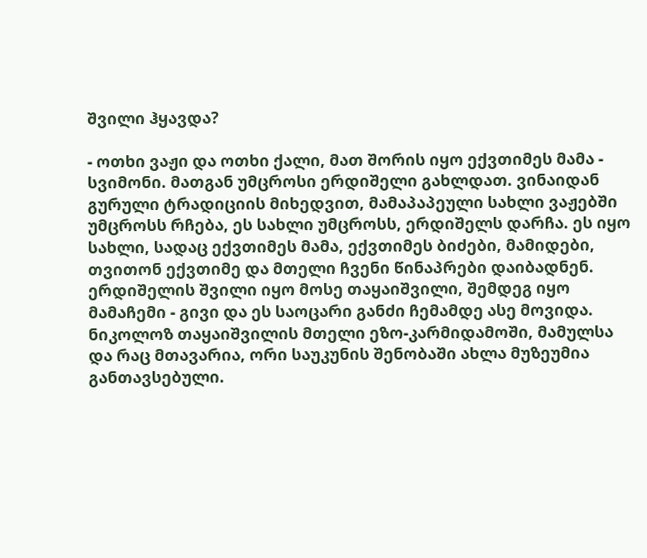შვილი ჰყავდა?

- ოთხი ვაჟი და ოთხი ქალი, მათ შორის იყო ექვთიმეს მამა - სვიმონი. მათგან უმცროსი ერდიშელი გახლდათ. ვინაიდან გურული ტრადიციის მიხედვით, მამაპაპეული სახლი ვაჟებში უმცროსს რჩება, ეს სახლი უმცროსს, ერდიშელს დარჩა. ეს იყო სახლი, სადაც ექვთიმეს მამა, ექვთიმეს ბიძები, მამიდები, თვითონ ექვთიმე და მთელი ჩვენი წინაპრები დაიბადნენ. ერდიშელის შვილი იყო მოსე თაყაიშვილი, შემდეგ იყო მამაჩემი - გივი და ეს საოცარი განძი ჩემამდე ასე მოვიდა. ნიკოლოზ თაყაიშვილის მთელი ეზო-კარმიდამოში, მამულსა და რაც მთავარია, ორი საუკუნის შენობაში ახლა მუზეუმია განთავსებული.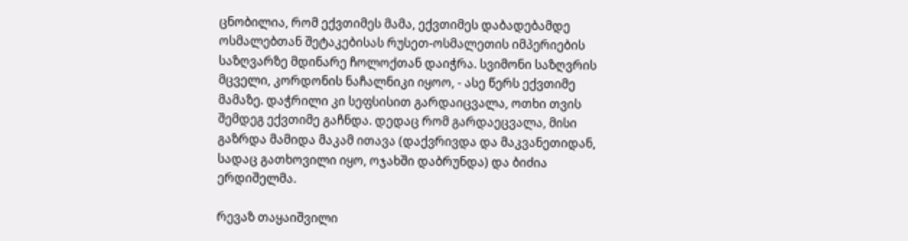ცნობილია, რომ ექვთიმეს მამა, ექვთიმეს დაბადებამდე ოსმალებთან შეტაკებისას რუსეთ-ოსმალეთის იმპერიების საზღვარზე მდინარე ჩოლოქთან დაიჭრა. სვიმონი საზღვრის მცველი, კორდონის ნაჩალნიკი იყოო, - ასე წერს ექვთიმე მამაზე. დაჭრილი კი სეფსისით გარდაიცვალა, ოთხი თვის შემდეგ ექვთიმე გაჩნდა. დედაც რომ გარდაეცვალა, მისი გაზრდა მამიდა მაკამ ითავა (დაქვრივდა და მაკვანეთიდან, სადაც გათხოვილი იყო, ოჯახში დაბრუნდა) და ბიძია ერდიშელმა.

რევაზ თაყაიშვილი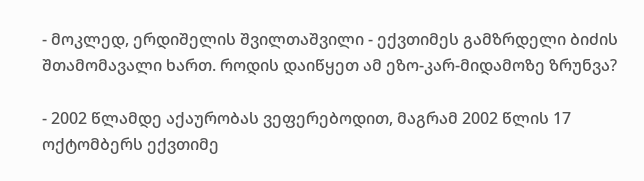- მოკლედ, ერდიშელის შვილთაშვილი - ექვთიმეს გამზრდელი ბიძის შთამომავალი ხართ. როდის დაიწყეთ ამ ეზო-კარ-მიდამოზე ზრუნვა?

- 2002 წლამდე აქაურობას ვეფერებოდით, მაგრამ 2002 წლის 17 ოქტომბერს ექვთიმე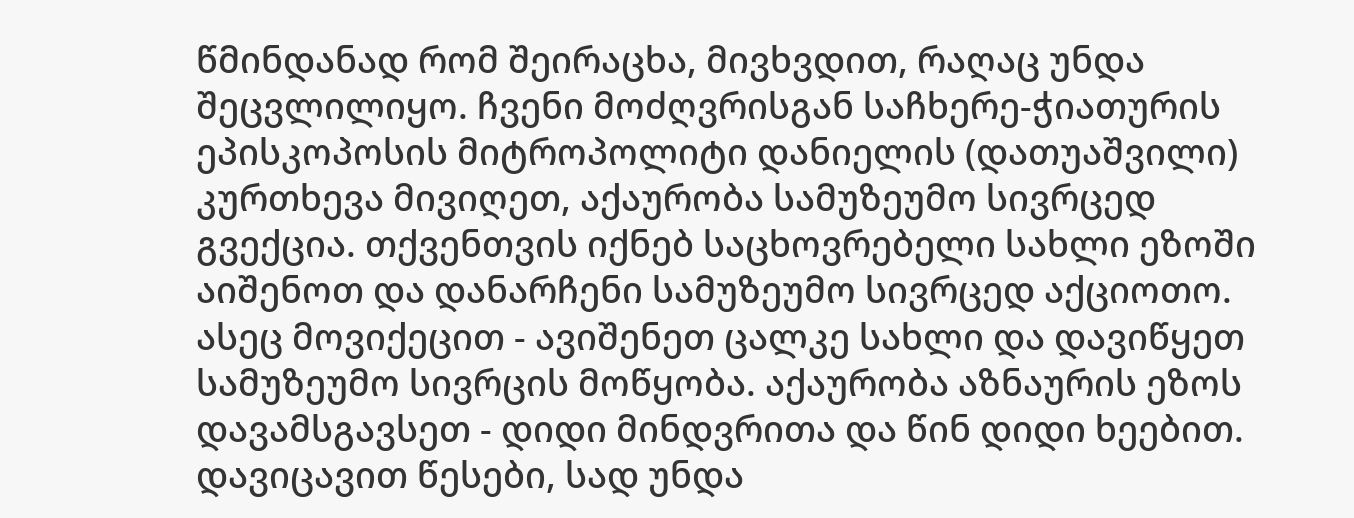წმინდანად რომ შეირაცხა, მივხვდით, რაღაც უნდა შეცვლილიყო. ჩვენი მოძღვრისგან საჩხერე-ჭიათურის ეპისკოპოსის მიტროპოლიტი დანიელის (დათუაშვილი) კურთხევა მივიღეთ, აქაურობა სამუზეუმო სივრცედ გვექცია. თქვენთვის იქნებ საცხოვრებელი სახლი ეზოში აიშენოთ და დანარჩენი სამუზეუმო სივრცედ აქციოთო. ასეც მოვიქეცით - ავიშენეთ ცალკე სახლი და დავიწყეთ სამუზეუმო სივრცის მოწყობა. აქაურობა აზნაურის ეზოს დავამსგავსეთ - დიდი მინდვრითა და წინ დიდი ხეებით. დავიცავით წესები, სად უნდა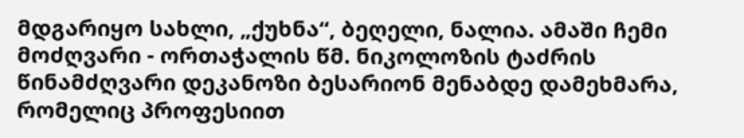მდგარიყო სახლი, „ქუხნა“, ბეღელი, ნალია. ამაში ჩემი მოძღვარი - ორთაჭალის წმ. ნიკოლოზის ტაძრის წინამძღვარი დეკანოზი ბესარიონ მენაბდე დამეხმარა, რომელიც პროფესიით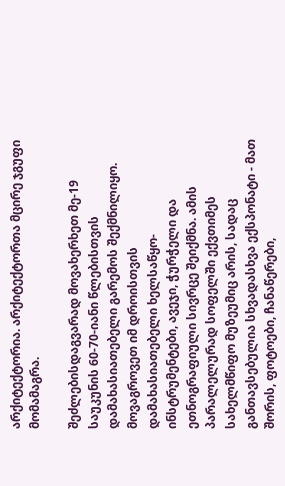არქიტექტორია. არქიტექტორთა მცირე ჯგუფი მომამაგრა.

შეძლებისდაგვარად მოვახერხეთ მე-19 საუკუნის 60-70-იანი წლებისთვის დამახასიათებელი გარემოს შექმნილიყო. მოვაგროვეთ იმ დროისთვის დამახასიათებელი ხელსაწყო-ინსტრუმენტები, ავეჯი, ჭურჭელი და ეთნოგრაფიული სივრცე შეიქმნა. ამის პარალელურად სოფელში ექვთიმეს სახელმწიფო მუზეუმიც არის, სადაც განთავსებულია სხვადასხვა ექსპონატი - მათ შორის, ფოტოები, ჩანაწერები,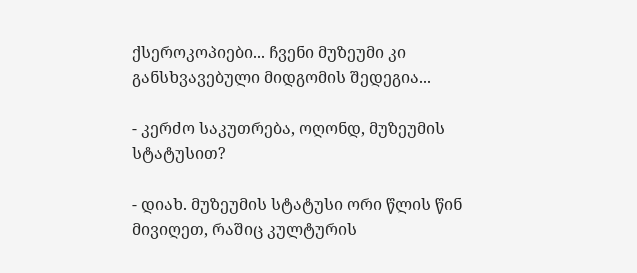ქსეროკოპიები... ჩვენი მუზეუმი კი განსხვავებული მიდგომის შედეგია...

- კერძო საკუთრება, ოღონდ, მუზეუმის სტატუსით?

- დიახ. მუზეუმის სტატუსი ორი წლის წინ მივიღეთ, რაშიც კულტურის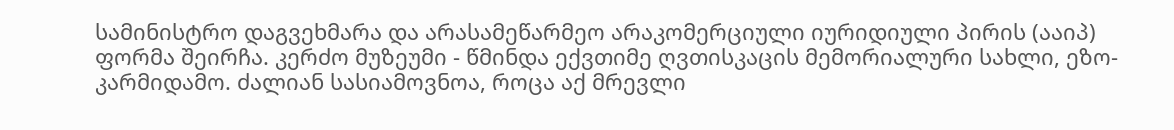სამინისტრო დაგვეხმარა და არასამეწარმეო არაკომერციული იურიდიული პირის (ააიპ) ფორმა შეირჩა. კერძო მუზეუმი - წმინდა ექვთიმე ღვთისკაცის მემორიალური სახლი, ეზო-კარმიდამო. ძალიან სასიამოვნოა, როცა აქ მრევლი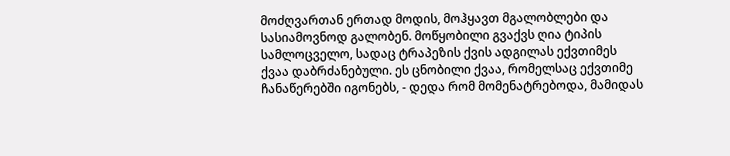მოძღვართან ერთად მოდის, მოჰყავთ მგალობლები და სასიამოვნოდ გალობენ. მოწყობილი გვაქვს ღია ტიპის სამლოცველო, სადაც ტრაპეზის ქვის ადგილას ექვთიმეს ქვაა დაბრძანებული. ეს ცნობილი ქვაა, რომელსაც ექვთიმე ჩანაწერებში იგონებს, - დედა რომ მომენატრებოდა, მამიდას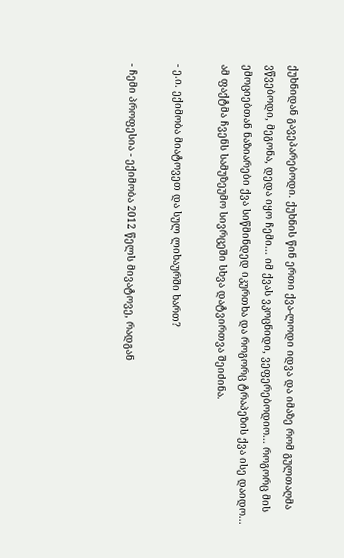ქუხნიდან გავეპარებოდი. ქუხნის წინ ერთი ქვა-ლოდი იდვა და იმაზე რომ გულთაღმა ვწვებოდი, მეგონა, დედა იყო ჩემი... იმ ქვას ვკოცნიდი, ვეფერებოდიო... როგორც მის ემოციებთან ნაზიარები ქვა სიწმინდედ იკურთხა და როგორც ტრაპეზის ქვა ისე დაიდო... ამ ფაქტმა ჩვენს სამუზეუმო სივრცეში სხვა დატვირთვა შეიძინა.

- ე.ი. ექიმობა მიატოვეთ და სულ ლიხაურში ხართ?

- ჩემი პროფესია - ექიმობა 2012 წელს მივატოვე, რადგან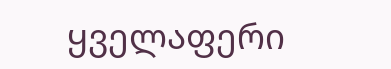ყველაფერი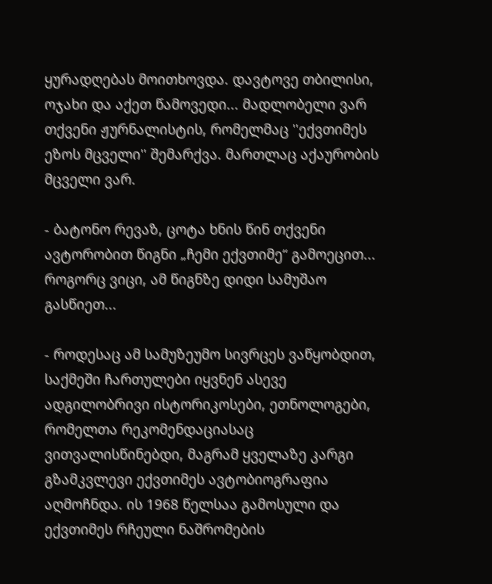ყურადღებას მოითხოვდა. დავტოვე თბილისი, ოჯახი და აქეთ წამოვედი... მადლობელი ვარ თქვენი ჟურნალისტის, რომელმაც ''ექვთიმეს ეზოს მცველი'' შემარქვა. მართლაც აქაურობის მცველი ვარ.

- ბატონო რევაზ, ცოტა ხნის წინ თქვენი ავტორობით წიგნი „ჩემი ექვთიმე“ გამოეცით... როგორც ვიცი, ამ წიგნზე დიდი სამუშაო გასწიეთ...

- როდესაც ამ სამუზეუმო სივრცეს ვაწყობდით, საქმეში ჩართულები იყვნენ ასევე ადგილობრივი ისტორიკოსები, ეთნოლოგები, რომელთა რეკომენდაციასაც ვითვალისწინებდი, მაგრამ ყველაზე კარგი გზამკვლევი ექვთიმეს ავტობიოგრაფია აღმოჩნდა. ის 1968 წელსაა გამოსული და ექვთიმეს რჩეული ნაშრომების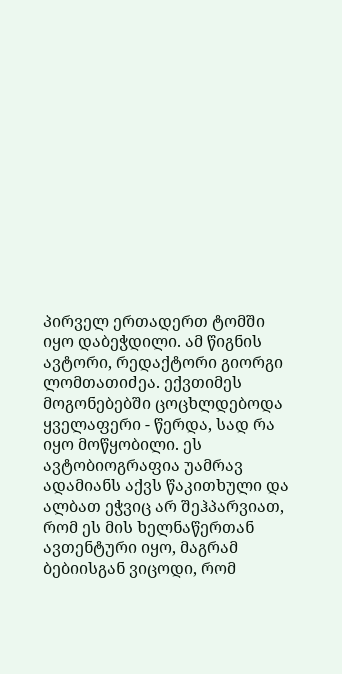პირველ ერთადერთ ტომში იყო დაბეჭდილი. ამ წიგნის ავტორი, რედაქტორი გიორგი ლომთათიძეა. ექვთიმეს მოგონებებში ცოცხლდებოდა ყველაფერი - წერდა, სად რა იყო მოწყობილი. ეს ავტობიოგრაფია უამრავ ადამიანს აქვს წაკითხული და ალბათ ეჭვიც არ შეჰპარვიათ, რომ ეს მის ხელნაწერთან ავთენტური იყო, მაგრამ ბებიისგან ვიცოდი, რომ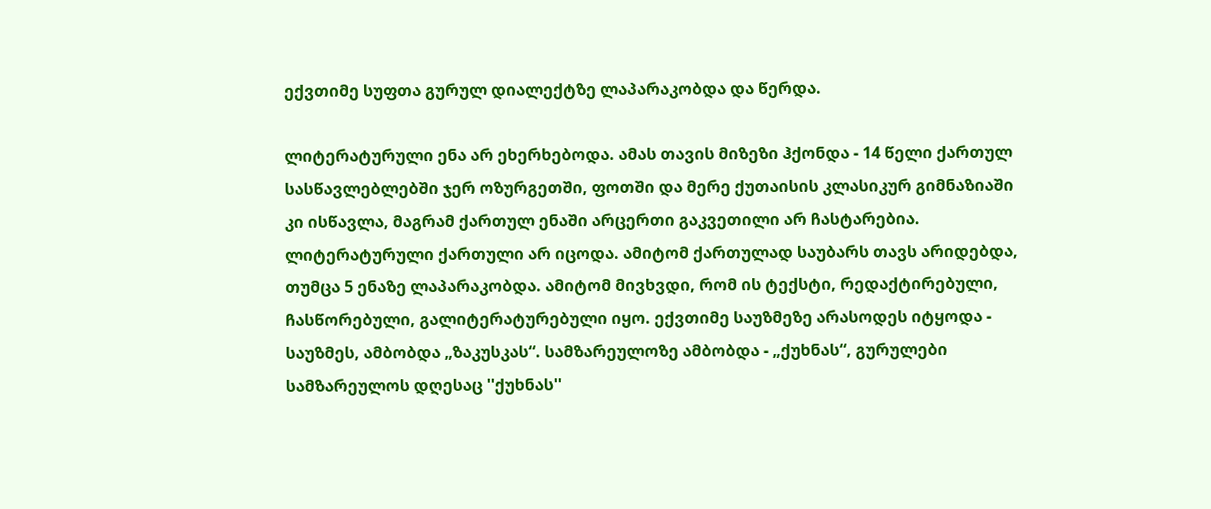ექვთიმე სუფთა გურულ დიალექტზე ლაპარაკობდა და წერდა.

ლიტერატურული ენა არ ეხერხებოდა. ამას თავის მიზეზი ჰქონდა - 14 წელი ქართულ სასწავლებლებში ჯერ ოზურგეთში, ფოთში და მერე ქუთაისის კლასიკურ გიმნაზიაში კი ისწავლა, მაგრამ ქართულ ენაში არცერთი გაკვეთილი არ ჩასტარებია. ლიტერატურული ქართული არ იცოდა. ამიტომ ქართულად საუბარს თავს არიდებდა, თუმცა 5 ენაზე ლაპარაკობდა. ამიტომ მივხვდი, რომ ის ტექსტი, რედაქტირებული, ჩასწორებული, გალიტერატურებული იყო. ექვთიმე საუზმეზე არასოდეს იტყოდა - საუზმეს, ამბობდა „ზაკუსკას“. სამზარეულოზე ამბობდა - „ქუხნას“, გურულები სამზარეულოს დღესაც ''ქუხნას''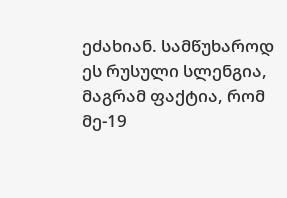ეძახიან. სამწუხაროდ ეს რუსული სლენგია, მაგრამ ფაქტია, რომ მე-19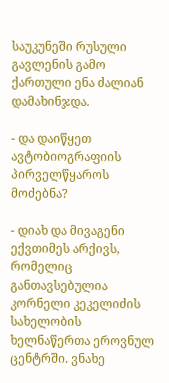საუკუნეში რუსული გავლენის გამო ქართული ენა ძალიან დამახინჯდა.

- და დაიწყეთ ავტობიოგრაფიის პირველწყაროს მოძებნა?

- დიახ და მივაგენი ექვთიმეს არქივს, რომელიც განთავსებულია კორნელი კეკელიძის სახელობის ხელნაწერთა ეროვნულ ცენტრში. ვნახე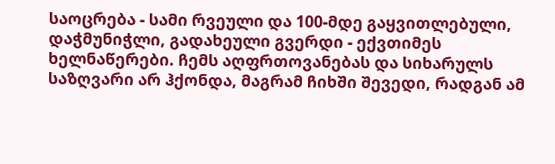საოცრება - სამი რვეული და 100-მდე გაყვითლებული, დაჭმუნიჭლი, გადახეული გვერდი - ექვთიმეს ხელნაწერები. ჩემს აღფრთოვანებას და სიხარულს საზღვარი არ ჰქონდა, მაგრამ ჩიხში შევედი, რადგან ამ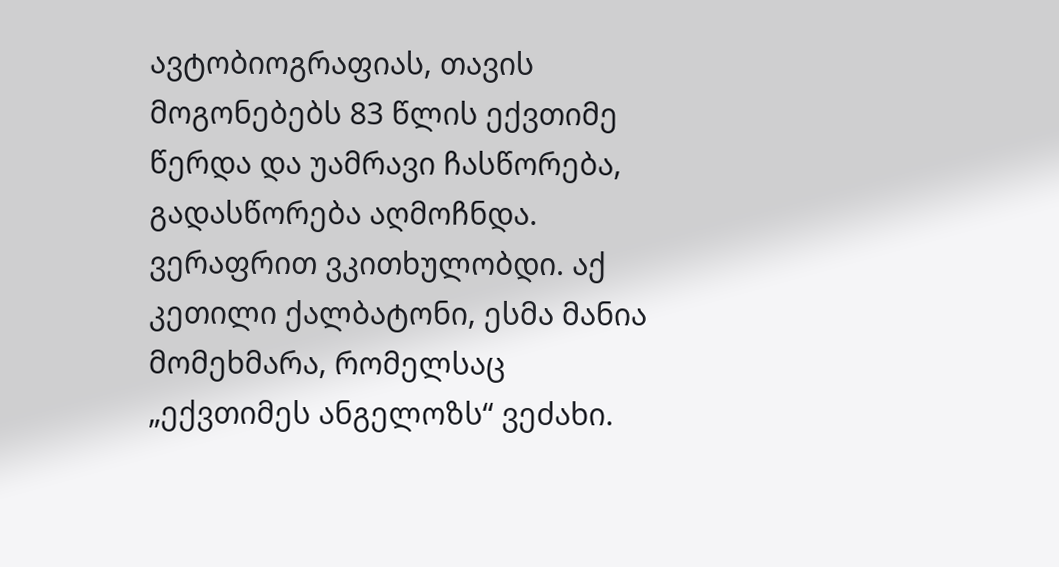ავტობიოგრაფიას, თავის მოგონებებს 83 წლის ექვთიმე წერდა და უამრავი ჩასწორება, გადასწორება აღმოჩნდა. ვერაფრით ვკითხულობდი. აქ კეთილი ქალბატონი, ესმა მანია მომეხმარა, რომელსაც „ექვთიმეს ანგელოზს“ ვეძახი.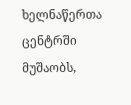ხელნაწერთა ცენტრში მუშაობს,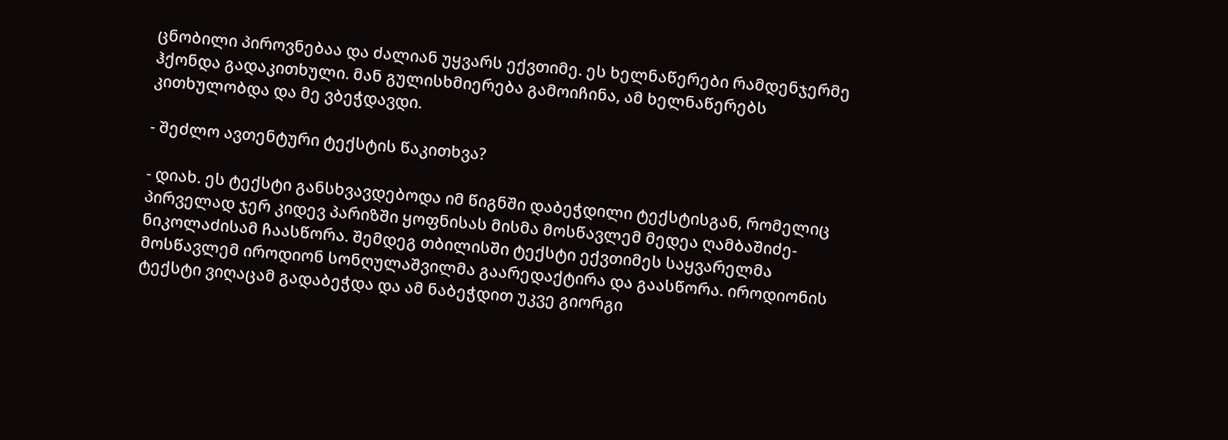ცნობილი პიროვნებაა და ძალიან უყვარს ექვთიმე. ეს ხელნაწერები რამდენჯერმე ჰქონდა გადაკითხული. მან გულისხმიერება გამოიჩინა, ამ ხელნაწერებს კითხულობდა და მე ვბეჭდავდი.

- შეძლო ავთენტური ტექსტის წაკითხვა?

- დიახ. ეს ტექსტი განსხვავდებოდა იმ წიგნში დაბეჭდილი ტექსტისგან, რომელიც პირველად ჯერ კიდევ პარიზში ყოფნისას მისმა მოსწავლემ მედეა ღამბაშიძე-ნიკოლაძისამ ჩაასწორა. შემდეგ თბილისში ტექსტი ექვთიმეს საყვარელმა მოსწავლემ იროდიონ სონღულაშვილმა გაარედაქტირა და გაასწორა. იროდიონის ტექსტი ვიღაცამ გადაბეჭდა და ამ ნაბეჭდით უკვე გიორგი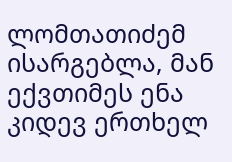ლომთათიძემ ისარგებლა, მან ექვთიმეს ენა კიდევ ერთხელ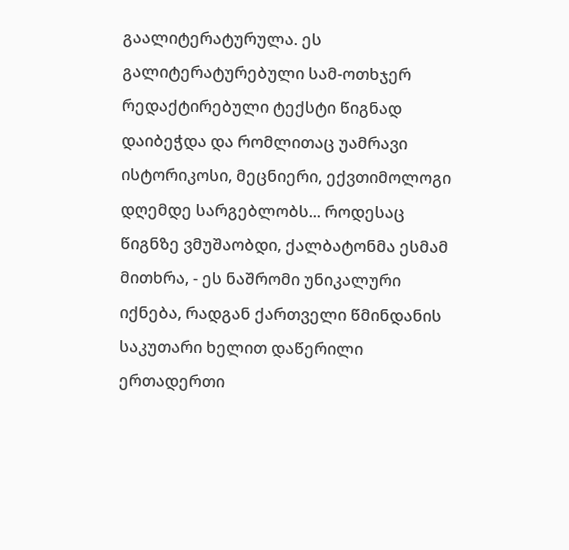გაალიტერატურულა. ეს გალიტერატურებული სამ-ოთხჯერ რედაქტირებული ტექსტი წიგნად დაიბეჭდა და რომლითაც უამრავი ისტორიკოსი, მეცნიერი, ექვთიმოლოგი დღემდე სარგებლობს... როდესაც წიგნზე ვმუშაობდი, ქალბატონმა ესმამ მითხრა, - ეს ნაშრომი უნიკალური იქნება, რადგან ქართველი წმინდანის საკუთარი ხელით დაწერილი ერთადერთი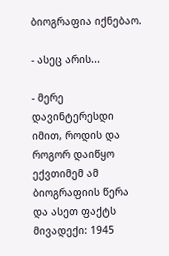ბიოგრაფია იქნებაო.

- ასეც არის...

- მერე დავინტერესდი იმით, როდის და როგორ დაიწყო ექვთიმემ ამ ბიოგრაფიის წერა და ასეთ ფაქტს მივადექი: 1945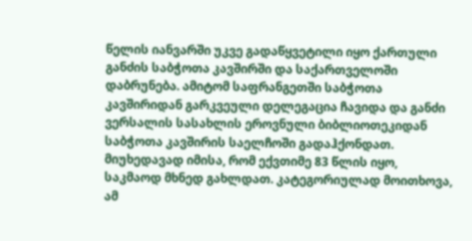წელის იანვარში უკვე გადაწყვეტილი იყო ქართული განძის საბჭოთა კავშირში და საქართველოში დაბრუნება. ამიტომ საფრანგეთში საბჭოთა კავშირიდან გარკვეული დელეგაცია ჩავიდა და განძი ვერსალის სასახლის ეროვნული ბიბლიოთეკიდან საბჭოთა კავშირის საელჩოში გადაჰქონდათ. მიუხედავად იმისა, რომ ექვთიმე 83 წლის იყო, საკმაოდ მხნედ გახლდათ. კატეგორიულად მოითხოვა, ამ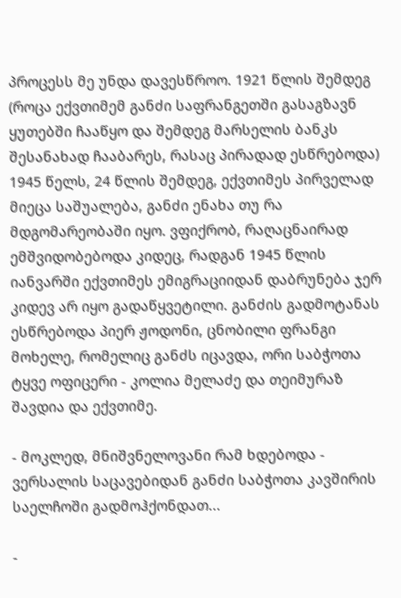პროცესს მე უნდა დავესწროო. 1921 წლის შემდეგ (როცა ექვთიმემ განძი საფრანგეთში გასაგზავნ ყუთებში ჩააწყო და შემდეგ მარსელის ბანკს შესანახად ჩააბარეს, რასაც პირადად ესწრებოდა) 1945 წელს, 24 წლის შემდეგ, ექვთიმეს პირველად მიეცა საშუალება, განძი ენახა თუ რა მდგომარეობაში იყო. ვფიქრობ, რაღაცნაირად ემშვიდობებოდა კიდეც, რადგან 1945 წლის იანვარში ექვთიმეს ემიგრაციიდან დაბრუნება ჯერ კიდევ არ იყო გადაწყვეტილი. განძის გადმოტანას ესწრებოდა პიერ ჟოდონი, ცნობილი ფრანგი მოხელე, რომელიც განძს იცავდა, ორი საბჭოთა ტყვე ოფიცერი - კოლია მელაძე და თეიმურაზ შავდია და ექვთიმე.

- მოკლედ, მნიშვნელოვანი რამ ხდებოდა - ვერსალის საცავებიდან განძი საბჭოთა კავშირის საელჩოში გადმოჰქონდათ...

-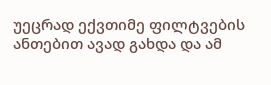უეცრად ექვთიმე ფილტვების ანთებით ავად გახდა და ამ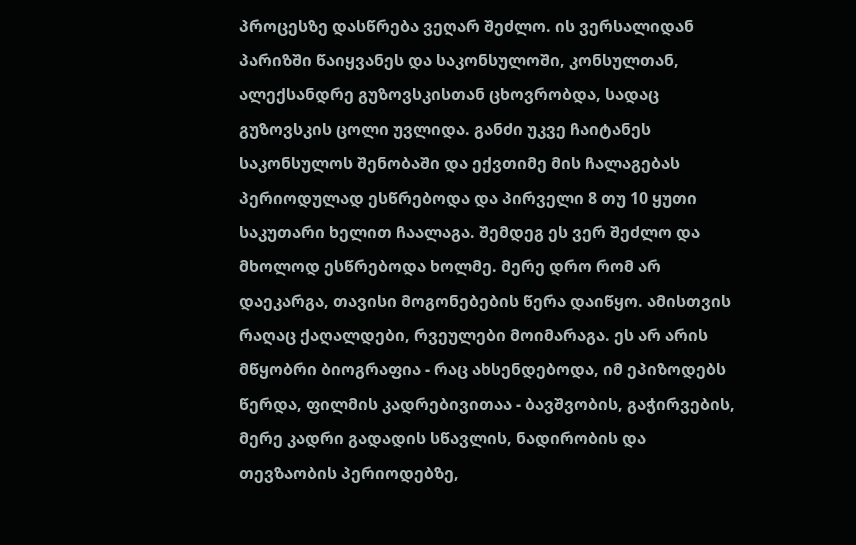პროცესზე დასწრება ვეღარ შეძლო. ის ვერსალიდან პარიზში წაიყვანეს და საკონსულოში, კონსულთან, ალექსანდრე გუზოვსკისთან ცხოვრობდა, სადაც გუზოვსკის ცოლი უვლიდა. განძი უკვე ჩაიტანეს საკონსულოს შენობაში და ექვთიმე მის ჩალაგებას პერიოდულად ესწრებოდა და პირველი 8 თუ 10 ყუთი საკუთარი ხელით ჩაალაგა. შემდეგ ეს ვერ შეძლო და მხოლოდ ესწრებოდა ხოლმე. მერე დრო რომ არ დაეკარგა, თავისი მოგონებების წერა დაიწყო. ამისთვის რაღაც ქაღალდები, რვეულები მოიმარაგა. ეს არ არის მწყობრი ბიოგრაფია - რაც ახსენდებოდა, იმ ეპიზოდებს წერდა, ფილმის კადრებივითაა - ბავშვობის, გაჭირვების, მერე კადრი გადადის სწავლის, ნადირობის და თევზაობის პერიოდებზე,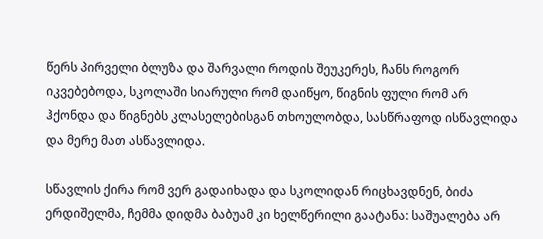წერს პირველი ბლუზა და შარვალი როდის შეუკერეს, ჩანს როგორ იკვებებოდა, სკოლაში სიარული რომ დაიწყო, წიგნის ფული რომ არ ჰქონდა და წიგნებს კლასელებისგან თხოულობდა, სასწრაფოდ ისწავლიდა და მერე მათ ასწავლიდა.

სწავლის ქირა რომ ვერ გადაიხადა და სკოლიდან რიცხავდნენ, ბიძა ერდიშელმა, ჩემმა დიდმა ბაბუამ კი ხელწერილი გაატანა: საშუალება არ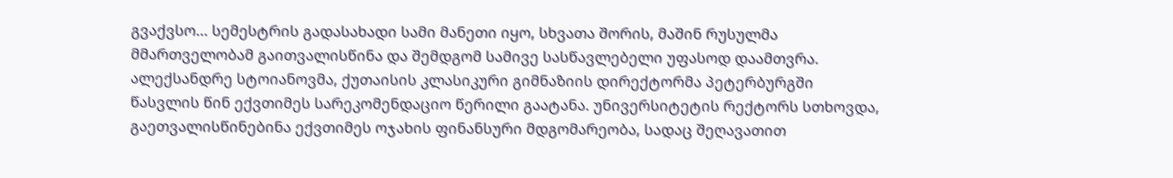გვაქვსო... სემესტრის გადასახადი სამი მანეთი იყო, სხვათა შორის, მაშინ რუსულმა მმართველობამ გაითვალისწინა და შემდგომ სამივე სასწავლებელი უფასოდ დაამთვრა. ალექსანდრე სტოიანოვმა, ქუთაისის კლასიკური გიმნაზიის დირექტორმა პეტერბურგში წასვლის წინ ექვთიმეს სარეკომენდაციო წერილი გაატანა. უნივერსიტეტის რექტორს სთხოვდა, გაეთვალისწინებინა ექვთიმეს ოჯახის ფინანსური მდგომარეობა, სადაც შეღავათით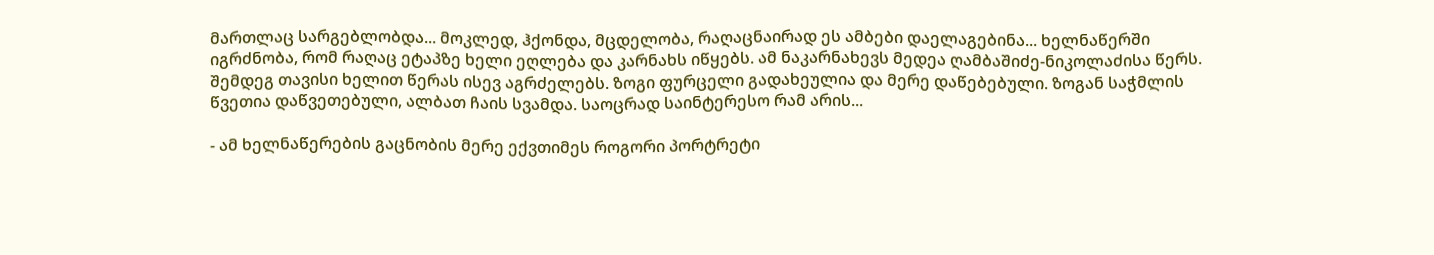მართლაც სარგებლობდა... მოკლედ, ჰქონდა, მცდელობა, რაღაცნაირად ეს ამბები დაელაგებინა... ხელნაწერში იგრძნობა, რომ რაღაც ეტაპზე ხელი ეღლება და კარნახს იწყებს. ამ ნაკარნახევს მედეა ღამბაშიძე-ნიკოლაძისა წერს. შემდეგ თავისი ხელით წერას ისევ აგრძელებს. ზოგი ფურცელი გადახეულია და მერე დაწებებული. ზოგან საჭმლის წვეთია დაწვეთებული, ალბათ ჩაის სვამდა. საოცრად საინტერესო რამ არის...

- ამ ხელნაწერების გაცნობის მერე ექვთიმეს როგორი პორტრეტი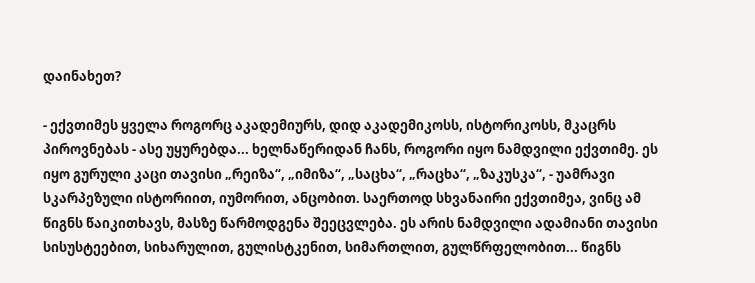დაინახეთ?

- ექვთიმეს ყველა როგორც აკადემიურს, დიდ აკადემიკოსს, ისტორიკოსს, მკაცრს პიროვნებას - ასე უყურებდა... ხელნაწერიდან ჩანს, როგორი იყო ნამდვილი ექვთიმე. ეს იყო გურული კაცი თავისი „რეიზა“, „იმიზა“, „საცხა“, „რაცხა“, „ზაკუსკა“, - უამრავი სკარპეზული ისტორიით, იუმორით, ანცობით. საერთოდ სხვანაირი ექვთიმეა, ვინც ამ წიგნს წაიკითხავს, მასზე წარმოდგენა შეეცვლება. ეს არის ნამდვილი ადამიანი თავისი სისუსტეებით, სიხარულით, გულისტკენით, სიმართლით, გულწრფელობით... წიგნს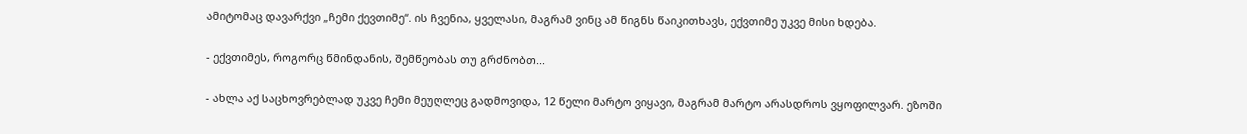ამიტომაც დავარქვი „ჩემი ქევთიმე“. ის ჩვენია, ყველასი, მაგრამ ვინც ამ წიგნს წაიკითხავს, ექვთიმე უკვე მისი ხდება.

- ექვთიმეს, როგორც წმინდანის, შემწეობას თუ გრძნობთ...

- ახლა აქ საცხოვრებლად უკვე ჩემი მეუღლეც გადმოვიდა, 12 წელი მარტო ვიყავი, მაგრამ მარტო არასდროს ვყოფილვარ. ეზოში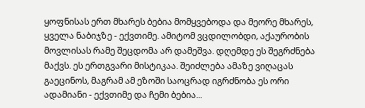ყოფნისას ერთ მხარეს ბებია მომყვებოდა და მეორე მხარეს, ყველა ნაბიჯზე - ექვთიმე. ამიტომ ვცდილობდი, აქაურობის მოვლისას რამე შეცდომა არ დამეშვა. დღემდე ეს შეგრძნება მაქვს. ეს ერთგვარი მისტიკაა. შეიძლება ამაზე ვიღაცას გაეცინოს, მაგრამ ამ ეზოში საოცრად იგრძნობა ეს ორი ადამიანი - ექვთიმე და ჩემი ბებია...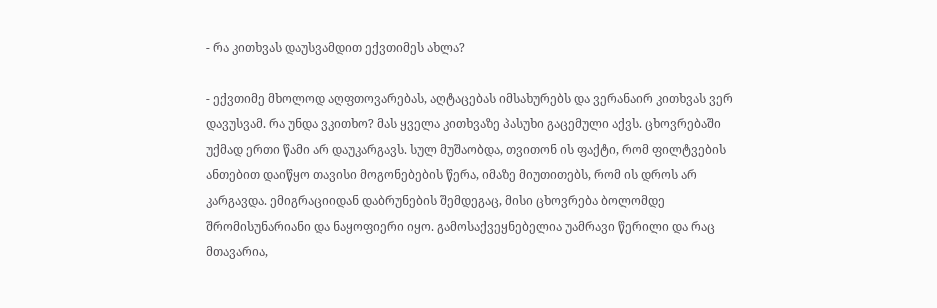- რა კითხვას დაუსვამდით ექვთიმეს ახლა?

- ექვთიმე მხოლოდ აღფთოვარებას, აღტაცებას იმსახურებს და ვერანაირ კითხვას ვერ დავუსვამ. რა უნდა ვკითხო? მას ყველა კითხვაზე პასუხი გაცემული აქვს. ცხოვრებაში უქმად ერთი წამი არ დაუკარგავს. სულ მუშაობდა, თვითონ ის ფაქტი, რომ ფილტვების ანთებით დაიწყო თავისი მოგონებების წერა, იმაზე მიუთითებს, რომ ის დროს არ კარგავდა. ემიგრაციიდან დაბრუნების შემდეგაც, მისი ცხოვრება ბოლომდე შრომისუნარიანი და ნაყოფიერი იყო. გამოსაქვეყნებელია უამრავი წერილი და რაც მთავარია,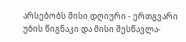არსებობს მისი დღიური - ერთგვარი უბის წიგნაკი და მისი შესწავლა-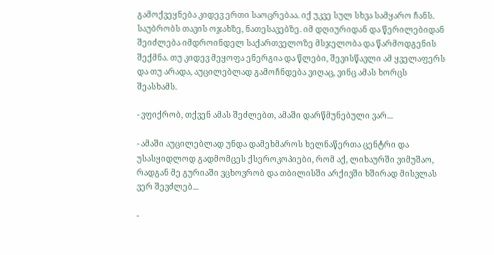გამოქვეყნება კიდევ ერთი საოცრებაა. იქ უკვე სულ სხვა სამყარო ჩანს. საუბრობს თავის ოჯახზე, ნათესავებზე. იმ დღიურიდან და წერილებიდან შეიძლება იმდროინდელ საქართველოზე მსჯელობა და წარმოდგენის შექმნა. თუ კიდევ მეყოფა ენერგია და წლები, შევისწავლი ამ ყველაფერს და თუ არადა, აუცილებლად გამოჩნდება ვიღაც, ვინც ამას ხორცს შეასხამს.

- ვფიქრობ, თქვენ ამას შეძლებთ, ამაში დარწმუნებული ვარ...

- ამაში აუცილებლად უნდა დამეხმაროს ხელნაწერთა ცენტრი და უსასყიდლოდ გადმომცეს ქსეროკოპიები, რომ აქ, ლიხაურში ვიმუშაო, რადგან მე გურიაში ვცხოვრობ და თბილისში არქივში ხშირად მისვლას ვერ შევძლებ...

-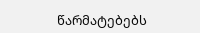წარმატებებს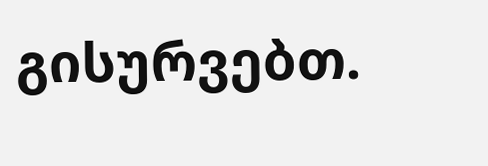გისურვებთ.